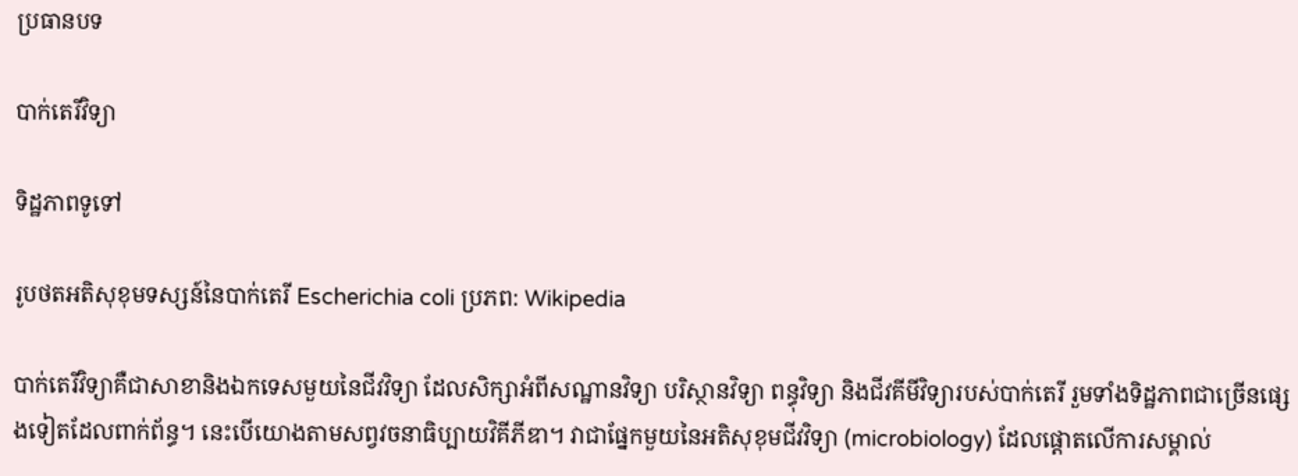ប្រធានបទ

បាក់តេរីវិទ្យា

ទិដ្ឋភាពទូទៅ

រូបថតអតិសុខុមទស្សន៍នៃបាក់តេរី Escherichia coli ប្រភព: Wikipedia

បាក់តេរីវិទ្យាគឺជាសាខានិងឯកទេសមួយនៃជីវវិទ្យា ដែលសិក្សាអំពីសណ្ឋានវិទ្យា បរិស្ថានវិទ្យា ពន្ធុវិទ្យា និងជីវគីមីវិទ្យារបស់បាក់តេរី រួមទាំងទិដ្ឋភាពជាច្រើនផ្សេងទៀតដែលពាក់ព័ន្ធ។ នេះបើយោងតាមសព្វវចនាធិប្បាយវិគីភីឌា។ វាជាផ្នែកមួយនៃអតិសុខុមជីវវិទ្យា (microbiology) ដែលផ្តោតលើការសម្គាល់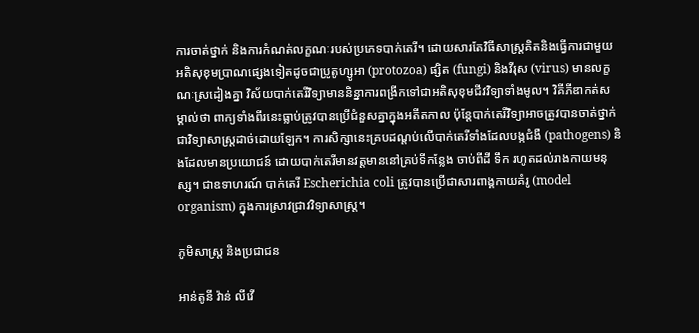ការចាត់ថ្នាក់ និងការកំណត់លក្ខណៈរបស់ប្រភេទបាក់តេរី។ ដោយសារតែវិធីសាស្ត្រគិតនិងធ្វើការជាមួយអតិសុខុមប្រាណផ្សេងទៀតដូចជាប្រូតូហ្សូអា (protozoa) ផ្សិត (fungi) និងវីរុស (virus) មានលក្ខណៈស្រដៀងគ្នា វិស័យបាក់តេរីវិទ្យាមាននិន្នាការពង្រីកទៅជាអតិសុខុមជីវវិទ្យាទាំងមូល។ វិគីភីឌាកត់សម្គាល់ថា ពាក្យទាំងពីរនេះធ្លាប់ត្រូវបានប្រើជំនួសគ្នាក្នុងអតីតកាល ប៉ុន្តែបាក់តេរីវិទ្យាអាចត្រូវបានចាត់ថ្នាក់ជាវិទ្យាសាស្ត្រដាច់ដោយឡែក។ ការសិក្សានេះគ្របដណ្តប់លើបាក់តេរីទាំងដែលបង្កជំងឺ (pathogens) និងដែលមានប្រយោជន៍ ដោយបាក់តេរីមានវត្តមាននៅគ្រប់ទីកន្លែង ចាប់ពីដី ទឹក រហូតដល់រាងកាយមនុស្ស។ ជាឧទាហរណ៍ បាក់តេរី Escherichia coli ត្រូវបានប្រើជាសារពាង្គកាយគំរូ (model organism) ក្នុងការស្រាវជ្រាវវិទ្យាសាស្ត្រ។

ភូមិសាស្ត្រ និងប្រជាជន

អាន់តូនី វ៉ាន់ លីវើ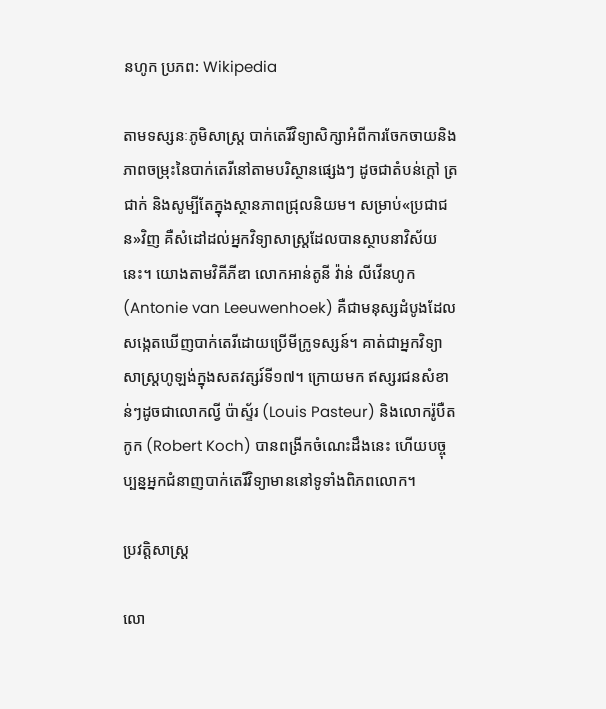នហូក ប្រភព: Wikipedia

តាមទស្សនៈភូមិសាស្ត្រ បាក់តេរីវិទ្យាសិក្សាអំពីការចែកចាយនិងភាពចម្រុះនៃបាក់តេរីនៅតាមបរិស្ថានផ្សេងៗ ដូចជាតំបន់ក្តៅ ត្រជាក់ និងសូម្បីតែក្នុងស្ថានភាពជ្រុលនិយម។ សម្រាប់«ប្រជាជន»វិញ គឺសំដៅដល់អ្នកវិទ្យាសាស្ត្រដែលបានស្ថាបនាវិស័យនេះ។ យោងតាមវិគីភីឌា លោកអាន់តូនី វ៉ាន់ លីវើនហូក (Antonie van Leeuwenhoek) គឺជាមនុស្សដំបូងដែលសង្កេតឃើញបាក់តេរីដោយប្រើមីក្រូទស្សន៍។ គាត់ជាអ្នកវិទ្យាសាស្ត្រហូឡង់ក្នុងសតវត្សរ៍ទី១៧។ ក្រោយមក ឥស្សរជនសំខាន់ៗដូចជាលោកល្វី ប៉ាស្ទ័រ (Louis Pasteur) និងលោករ៉ូបឺត កូក (Robert Koch) បានពង្រីកចំណេះដឹងនេះ ហើយបច្ចុប្បន្នអ្នកជំនាញបាក់តេរីវិទ្យាមាននៅទូទាំងពិភពលោក។

ប្រវត្តិសាស្ត្រ

លោ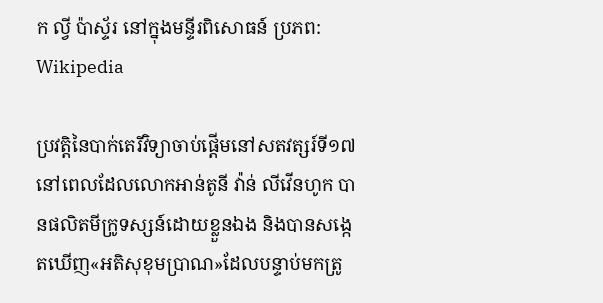ក ល្វី ប៉ាស្ទ័រ នៅក្នុងមន្ទីរពិសោធន៍ ប្រភព: Wikipedia

ប្រវត្តិនៃបាក់តេរីវិទ្យាចាប់ផ្តើមនៅសតវត្សរ៍ទី១៧ នៅពេលដែលលោកអាន់តូនី វ៉ាន់ លីវើនហូក បានផលិតមីក្រូទស្សន៍ដោយខ្លួនឯង និងបានសង្កេតឃើញ«អតិសុខុមប្រាណ»ដែលបន្ទាប់មកត្រូ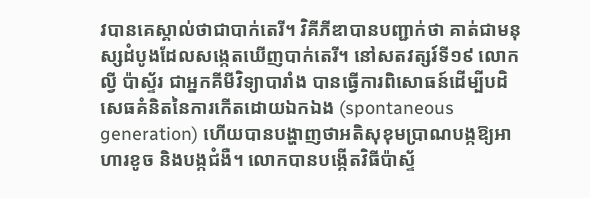វបានគេស្គាល់ថាជាបាក់តេរី។ វិគីភីឌាបានបញ្ជាក់ថា គាត់ជាមនុស្សដំបូងដែលសង្កេតឃើញបាក់តេរី។ នៅសតវត្សរ៍ទី១៩ លោកល្វី ប៉ាស្ទ័រ ជាអ្នកគីមីវិទ្យាបារាំង បានធ្វើការពិសោធន៍ដើម្បីបដិសេធគំនិតនៃការកើតដោយឯកឯង (spontaneous generation) ហើយបានបង្ហាញថាអតិសុខុមប្រាណបង្កឱ្យអាហារខូច និងបង្កជំងឺ។ លោកបានបង្កើតវិធីប៉ាស្ទ័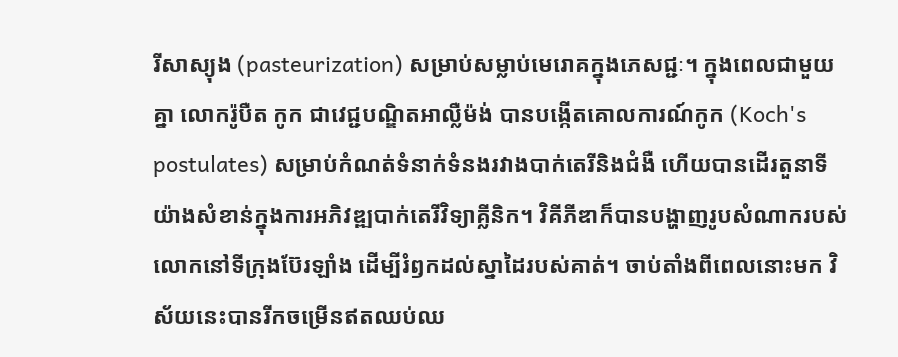រីសាស្យុង (pasteurization) សម្រាប់សម្លាប់មេរោគក្នុងភេសជ្ជៈ។ ក្នុងពេលជាមួយគ្នា លោករ៉ូបឺត កូក ជាវេជ្ជបណ្ឌិតអាល្លឺម៉ង់ បានបង្កើតគោលការណ៍កូក (Koch's postulates) សម្រាប់កំណត់ទំនាក់ទំនងរវាងបាក់តេរីនិងជំងឺ ហើយបានដើរតួនាទីយ៉ាងសំខាន់ក្នុងការអភិវឌ្ឍបាក់តេរីវិទ្យាគ្លីនិក។ វិគីភីឌាក៏បានបង្ហាញរូបសំណាករបស់លោកនៅទីក្រុងប៊ែរឡាំង ដើម្បីរំឭកដល់ស្នាដៃរបស់គាត់។ ចាប់តាំងពីពេលនោះមក វិស័យនេះបានរីកចម្រើនឥតឈប់ឈ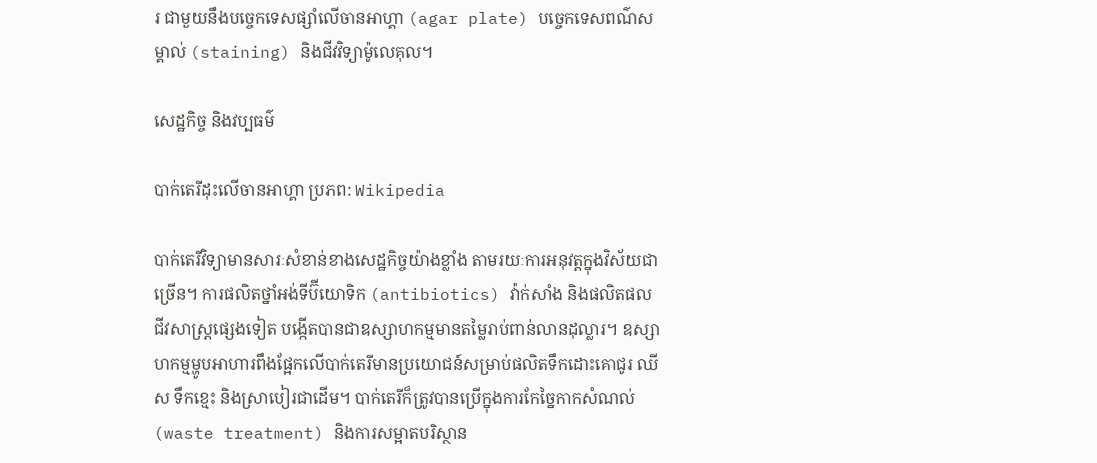រ ជាមួយនឹងបច្ចេកទេសផ្សាំលើចានអាហ្គា (agar plate) បច្ចេកទេសពណ៌សម្គាល់ (staining) និងជីវវិទ្យាម៉ូលេគុល។

សេដ្ឋកិច្ច និងវប្បធម៌

បាក់តេរីដុះលើចានអាហ្គា ប្រភព: Wikipedia

បាក់តេរីវិទ្យាមានសារៈសំខាន់ខាងសេដ្ឋកិច្ចយ៉ាងខ្លាំង តាមរយៈការអនុវត្តក្នុងវិស័យជាច្រើន។ ការផលិតថ្នាំអង់ទីប៊ីយោទិក (antibiotics) វ៉ាក់សាំង និងផលិតផលជីវសាស្ត្រផ្សេងទៀត បង្កើតបានជាឧស្សាហកម្មមានតម្លៃរាប់ពាន់លានដុល្លារ។ ឧស្សាហកម្មម្ហូបអាហារពឹងផ្អែកលើបាក់តេរីមានប្រយោជន៍សម្រាប់ផលិតទឹកដោះគោជូរ ឈីស ទឹកខ្មេះ និងស្រាបៀរជាដើម។ បាក់តេរីក៏ត្រូវបានប្រើក្នុងការកែច្នៃកាកសំណល់ (waste treatment) និងការសម្អាតបរិស្ថាន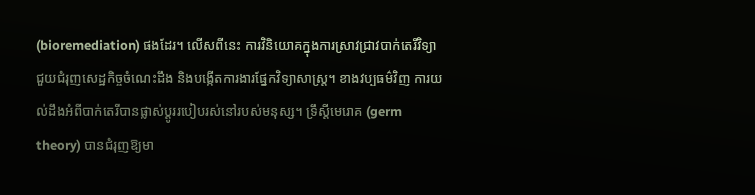(bioremediation) ផងដែរ។ លើសពីនេះ ការវិនិយោគក្នុងការស្រាវជ្រាវបាក់តេរីវិទ្យាជួយជំរុញសេដ្ឋកិច្ចចំណេះដឹង និងបង្កើតការងារផ្នែកវិទ្យាសាស្ត្រ។ ខាងវប្បធម៌វិញ ការយល់ដឹងអំពីបាក់តេរីបានផ្លាស់ប្តូររបៀបរស់នៅរបស់មនុស្ស។ ទ្រឹស្តីមេរោគ (germ theory) បានជំរុញឱ្យមា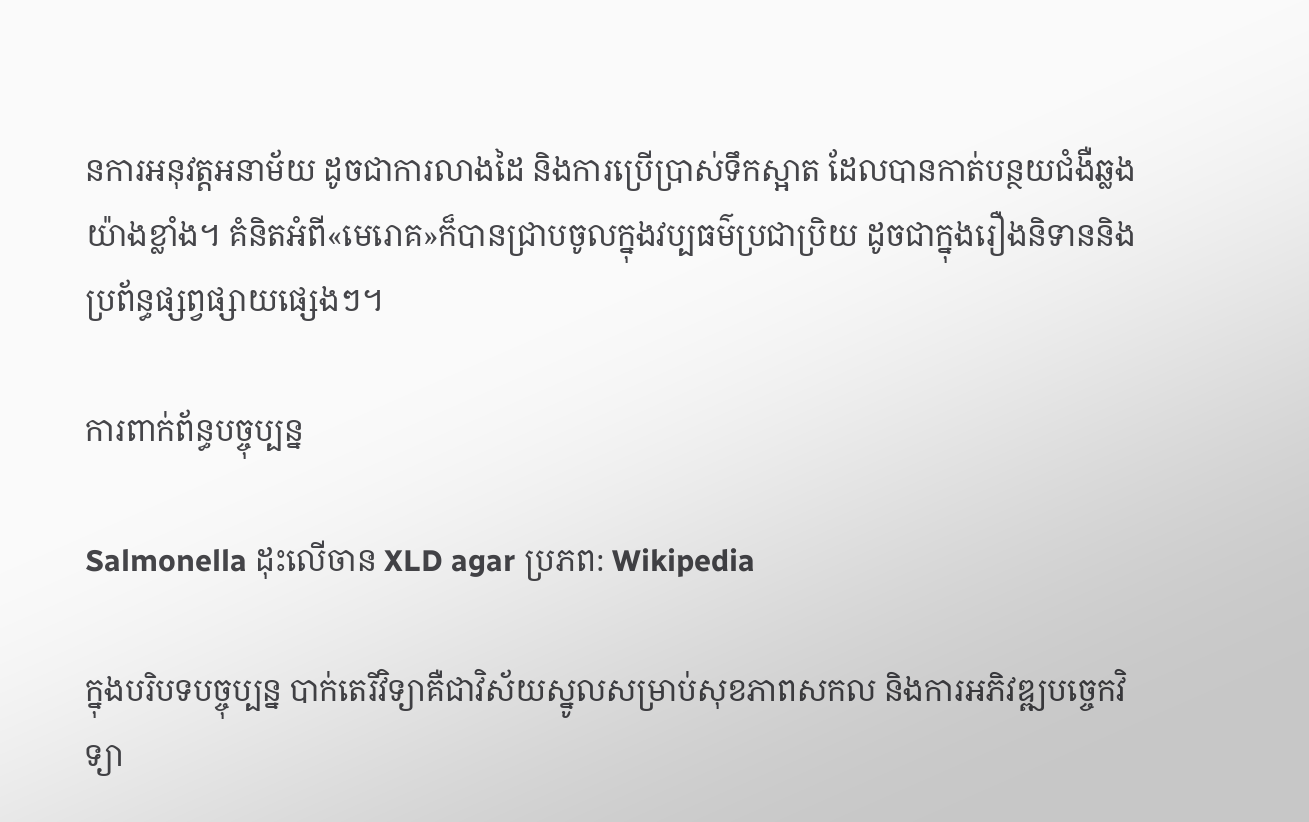នការអនុវត្តអនាម័យ ដូចជាការលាងដៃ និងការប្រើប្រាស់ទឹកស្អាត ដែលបានកាត់បន្ថយជំងឺឆ្លងយ៉ាងខ្លាំង។ គំនិតអំពី«មេរោគ»ក៏បានជ្រាបចូលក្នុងវប្បធម៌ប្រជាប្រិយ ដូចជាក្នុងរឿងនិទាននិងប្រព័ន្ធផ្សព្វផ្សាយផ្សេងៗ។

ការពាក់ព័ន្ធបច្ចុប្បន្ន

Salmonella ដុះលើចាន XLD agar ប្រភព: Wikipedia

ក្នុងបរិបទបច្ចុប្បន្ន បាក់តេរីវិទ្យាគឺជាវិស័យស្នូលសម្រាប់សុខភាពសកល និងការអភិវឌ្ឍបច្ចេកវិទ្យា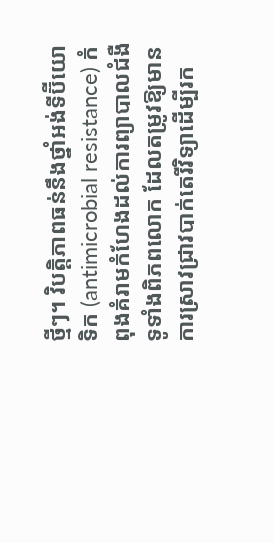ថ្មីៗ។ វិបត្តិភាពធន់នឹងថ្នាំអង់ទីប៊ីយោទិក (antimicrobial resistance) កំពុងគំរាមកំហែងដល់ការព្យាបាលជំងឺទូទាំងពិភពលោក ដែលតម្រូវឱ្យមានការស្រាវជ្រាវបាក់តេរីវិទ្យាដើម្បីរក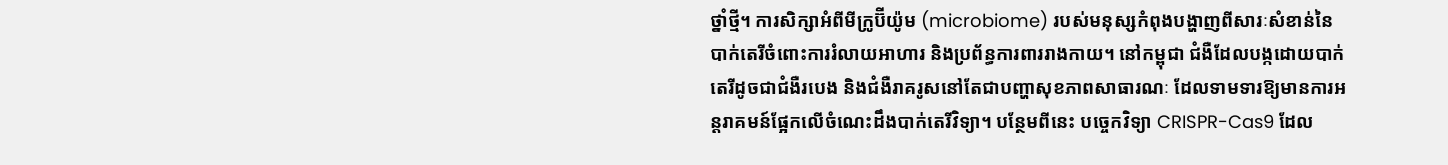ថ្នាំថ្មី។ ការសិក្សាអំពីមីក្រូប៊ីយ៉ូម (microbiome) របស់មនុស្សកំពុងបង្ហាញពីសារៈសំខាន់នៃបាក់តេរីចំពោះការរំលាយអាហារ និងប្រព័ន្ធការពាររាងកាយ។ នៅកម្ពុជា ជំងឺដែលបង្កដោយបាក់តេរីដូចជាជំងឺរបេង និងជំងឺរាគរូសនៅតែជាបញ្ហាសុខភាពសាធារណៈ ដែលទាមទារឱ្យមានការអន្តរាគមន៍ផ្អែកលើចំណេះដឹងបាក់តេរីវិទ្យា។ បន្ថែមពីនេះ បច្ចេកវិទ្យា CRISPR-Cas9 ដែល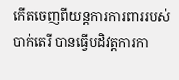កើតចេញពីយន្តការការពាររបស់បាក់តេរី បានធ្វើបដិវត្តការកា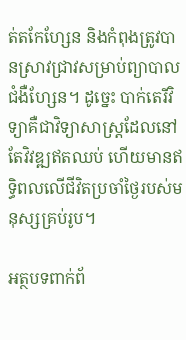ត់តកែហ្សែន និងកំពុងត្រូវបានស្រាវជ្រាវសម្រាប់ព្យាបាលជំងឺហ្សែន។ ដូច្នេះ បាក់តេរីវិទ្យាគឺជាវិទ្យាសាស្ត្រដែលនៅតែវិវឌ្ឍឥតឈប់ ហើយមានឥទ្ធិពលលើជីវិតប្រចាំថ្ងៃរបស់មនុស្សគ្រប់រូប។

អត្ថបទពាក់ព័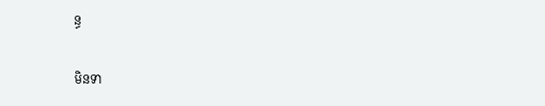ន្ធ

មិនទា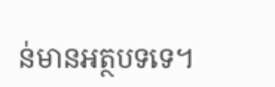ន់មានអត្ថបទទេ។